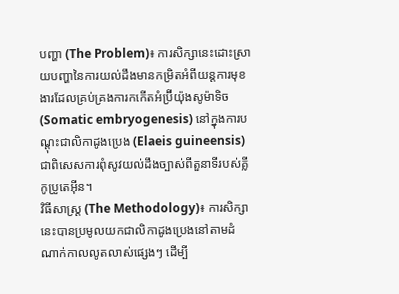បញ្ហា (The Problem)៖ ការសិក្សានេះដោះស្រាយបញ្ហានៃការយល់ដឹងមានកម្រិតអំពីយន្តការមុខងារដែលគ្រប់គ្រងការកកើតអំប្រ៊ីយ៉ុងសូម៉ាទិច (Somatic embryogenesis) នៅក្នុងការបណ្តុះជាលិកាដូងប្រេង (Elaeis guineensis) ជាពិសេសការពុំសូវយល់ដឹងច្បាស់ពីតួនាទីរបស់គ្លីកូប្រូតេអ៊ីន។
វិធីសាស្ត្រ (The Methodology)៖ ការសិក្សានេះបានប្រមូលយកជាលិកាដូងប្រេងនៅតាមដំណាក់កាលលូតលាស់ផ្សេងៗ ដើម្បី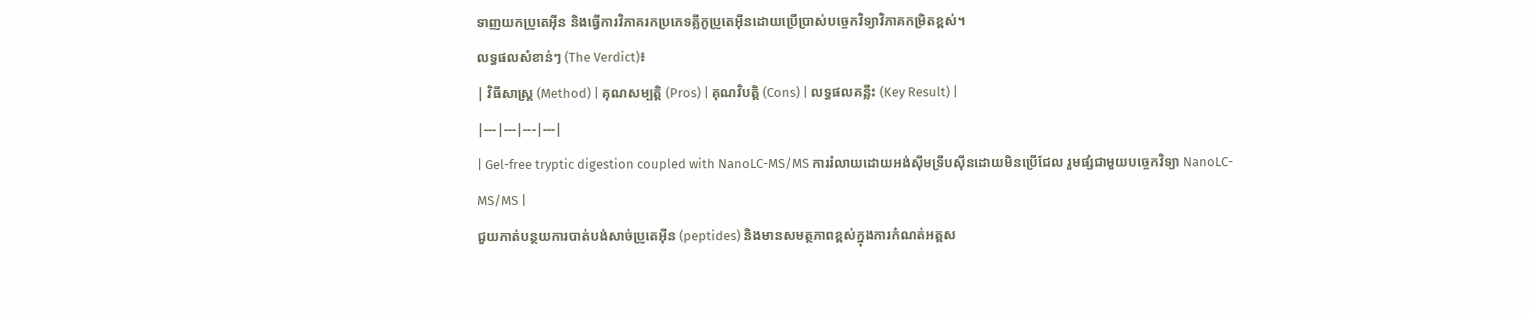ទាញយកប្រូតេអ៊ីន និងធ្វើការវិភាគរកប្រភេទគ្លីកូប្រូតេអ៊ីនដោយប្រើប្រាស់បច្ចេកវិទ្យាវិភាគកម្រិតខ្ពស់។
លទ្ធផលសំខាន់ៗ (The Verdict)៖
| វិធីសាស្ត្រ (Method) | គុណសម្បត្តិ (Pros) | គុណវិបត្តិ (Cons) | លទ្ធផលគន្លឹះ (Key Result) |
|---|---|---|---|
| Gel-free tryptic digestion coupled with NanoLC-MS/MS ការរំលាយដោយអង់ស៊ីមទ្រីបស៊ីនដោយមិនប្រើជែល រួមផ្សំជាមួយបច្ចេកវិទ្យា NanoLC-MS/MS |
ជួយកាត់បន្ថយការបាត់បង់សាច់ប្រូតេអ៊ីន (peptides) និងមានសមត្ថភាពខ្ពស់ក្នុងការកំណត់អត្តស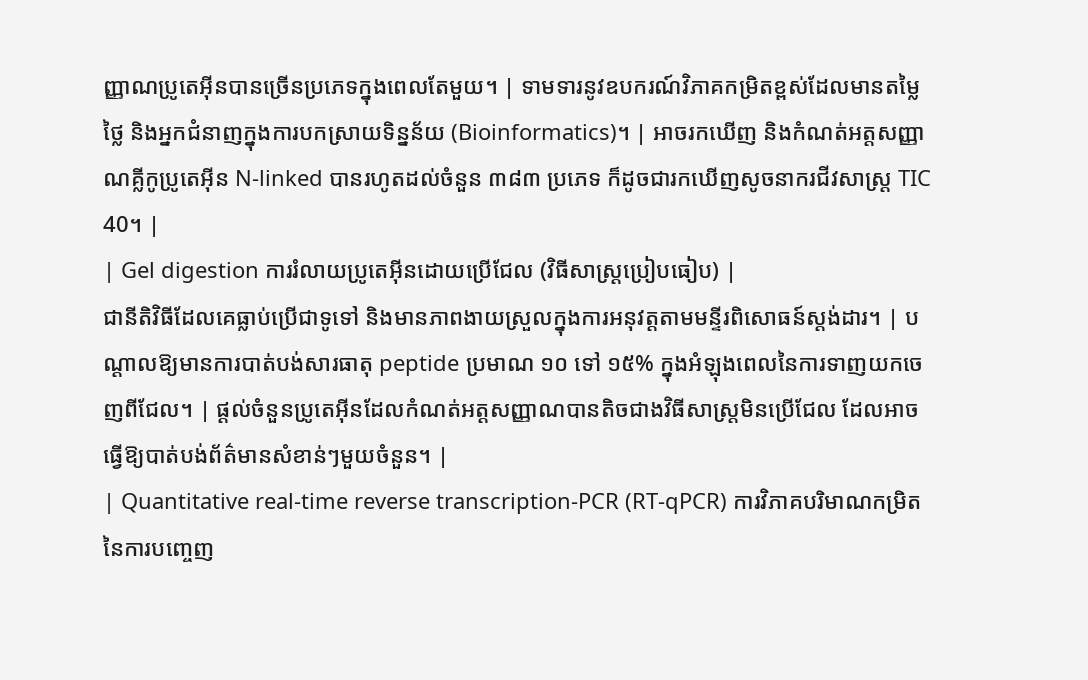ញ្ញាណប្រូតេអ៊ីនបានច្រើនប្រភេទក្នុងពេលតែមួយ។ | ទាមទារនូវឧបករណ៍វិភាគកម្រិតខ្ពស់ដែលមានតម្លៃថ្លៃ និងអ្នកជំនាញក្នុងការបកស្រាយទិន្នន័យ (Bioinformatics)។ | អាចរកឃើញ និងកំណត់អត្តសញ្ញាណគ្លីកូប្រូតេអ៊ីន N-linked បានរហូតដល់ចំនួន ៣៨៣ ប្រភេទ ក៏ដូចជារកឃើញសូចនាករជីវសាស្រ្ត TIC 40។ |
| Gel digestion ការរំលាយប្រូតេអ៊ីនដោយប្រើជែល (វិធីសាស្ត្រប្រៀបធៀប) |
ជានីតិវិធីដែលគេធ្លាប់ប្រើជាទូទៅ និងមានភាពងាយស្រួលក្នុងការអនុវត្តតាមមន្ទីរពិសោធន៍ស្តង់ដារ។ | បណ្តាលឱ្យមានការបាត់បង់សារធាតុ peptide ប្រមាណ ១០ ទៅ ១៥% ក្នុងអំឡុងពេលនៃការទាញយកចេញពីជែល។ | ផ្តល់ចំនួនប្រូតេអ៊ីនដែលកំណត់អត្តសញ្ញាណបានតិចជាងវិធីសាស្ត្រមិនប្រើជែល ដែលអាចធ្វើឱ្យបាត់បង់ព័ត៌មានសំខាន់ៗមួយចំនួន។ |
| Quantitative real-time reverse transcription-PCR (RT-qPCR) ការវិភាគបរិមាណកម្រិតនៃការបញ្ចេញ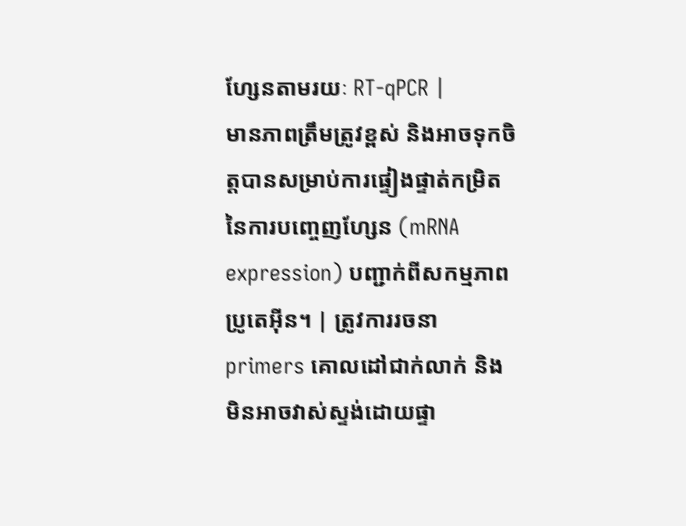ហ្សែនតាមរយៈ RT-qPCR |
មានភាពត្រឹមត្រូវខ្ពស់ និងអាចទុកចិត្តបានសម្រាប់ការផ្ទៀងផ្ទាត់កម្រិតនៃការបញ្ចេញហ្សែន (mRNA expression) បញ្ជាក់ពីសកម្មភាពប្រូតេអ៊ីន។ | ត្រូវការរចនា primers គោលដៅជាក់លាក់ និងមិនអាចវាស់ស្ទង់ដោយផ្ទា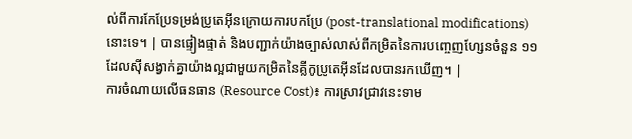ល់ពីការកែប្រែទម្រង់ប្រូតេអ៊ីនក្រោយការបកប្រែ (post-translational modifications) នោះទេ។ | បានផ្ទៀងផ្ទាត់ និងបញ្ជាក់យ៉ាងច្បាស់លាស់ពីកម្រិតនៃការបញ្ចេញហ្សែនចំនួន ១១ ដែលស៊ីសង្វាក់គ្នាយ៉ាងល្អជាមួយកម្រិតនៃគ្លីកូប្រូតេអ៊ីនដែលបានរកឃើញ។ |
ការចំណាយលើធនធាន (Resource Cost)៖ ការស្រាវជ្រាវនេះទាម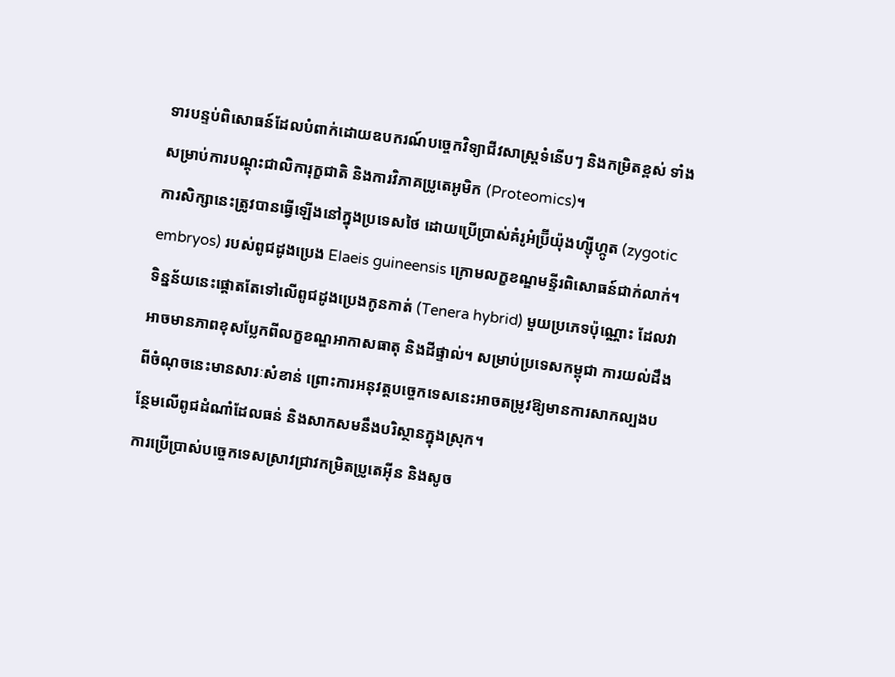ទារបន្ទប់ពិសោធន៍ដែលបំពាក់ដោយឧបករណ៍បច្ចេកវិទ្យាជីវសាស្ត្រទំនើបៗ និងកម្រិតខ្ពស់ ទាំងសម្រាប់ការបណ្តុះជាលិការុក្ខជាតិ និងការវិភាគប្រូតេអូមិក (Proteomics)។
ការសិក្សានេះត្រូវបានធ្វើឡើងនៅក្នុងប្រទេសថៃ ដោយប្រើប្រាស់គំរូអំប្រ៊ីយ៉ុងហ្ស៊ីហ្កូត (zygotic embryos) របស់ពូជដូងប្រេង Elaeis guineensis ក្រោមលក្ខខណ្ឌមន្ទីរពិសោធន៍ជាក់លាក់។ ទិន្នន័យនេះផ្តោតតែទៅលើពូជដូងប្រេងកូនកាត់ (Tenera hybrid) មួយប្រភេទប៉ុណ្ណោះ ដែលវាអាចមានភាពខុសប្លែកពីលក្ខខណ្ឌអាកាសធាតុ និងដីផ្ទាល់។ សម្រាប់ប្រទេសកម្ពុជា ការយល់ដឹងពីចំណុចនេះមានសារៈសំខាន់ ព្រោះការអនុវត្តបច្ចេកទេសនេះអាចតម្រូវឱ្យមានការសាកល្បងបន្ថែមលើពូជដំណាំដែលធន់ និងសាកសមនឹងបរិស្ថានក្នុងស្រុក។
ការប្រើប្រាស់បច្ចេកទេសស្រាវជ្រាវកម្រិតប្រូតេអ៊ីន និងសូច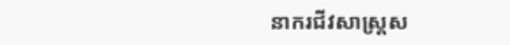នាករជីវសាស្រ្តស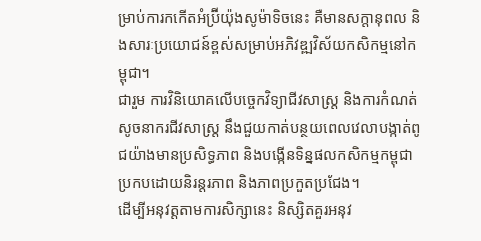ម្រាប់ការកកើតអំប្រ៊ីយ៉ុងសូម៉ាទិចនេះ គឺមានសក្តានុពល និងសារៈប្រយោជន៍ខ្ពស់សម្រាប់អភិវឌ្ឍវិស័យកសិកម្មនៅកម្ពុជា។
ជារួម ការវិនិយោគលើបច្ចេកវិទ្យាជីវសាស្ត្រ និងការកំណត់សូចនាករជីវសាស្រ្ត នឹងជួយកាត់បន្ថយពេលវេលាបង្កាត់ពូជយ៉ាងមានប្រសិទ្ធភាព និងបង្កើនទិន្នផលកសិកម្មកម្ពុជាប្រកបដោយនិរន្តរភាព និងភាពប្រកួតប្រជែង។
ដើម្បីអនុវត្តតាមការសិក្សានេះ និស្សិតគួរអនុវ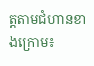ត្តតាមជំហានខាងក្រោម៖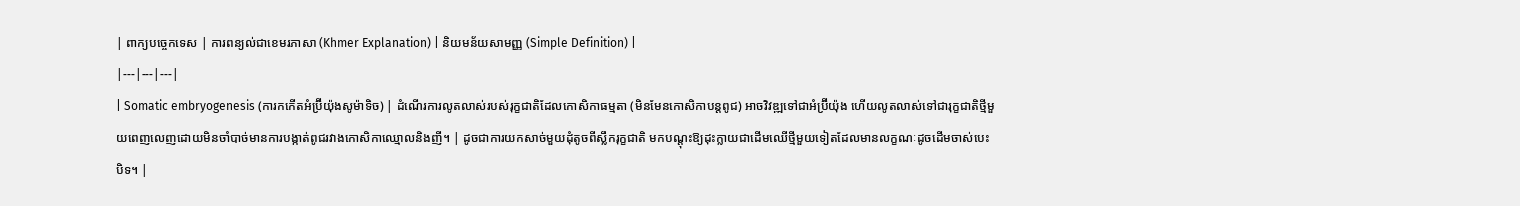| ពាក្យបច្ចេកទេស | ការពន្យល់ជាខេមរភាសា (Khmer Explanation) | និយមន័យសាមញ្ញ (Simple Definition) |
|---|---|---|
| Somatic embryogenesis (ការកកើតអំប្រ៊ីយ៉ុងសូម៉ាទិច) | ដំណើរការលូតលាស់របស់រុក្ខជាតិដែលកោសិកាធម្មតា (មិនមែនកោសិកាបន្តពូជ) អាចវិវឌ្ឍទៅជាអំប្រ៊ីយ៉ុង ហើយលូតលាស់ទៅជារុក្ខជាតិថ្មីមួយពេញលេញដោយមិនចាំបាច់មានការបង្កាត់ពូជរវាងកោសិកាឈ្មោលនិងញី។ | ដូចជាការយកសាច់មួយដុំតូចពីស្លឹករុក្ខជាតិ មកបណ្តុះឱ្យដុះក្លាយជាដើមឈើថ្មីមួយទៀតដែលមានលក្ខណៈដូចដើមចាស់បេះបិទ។ |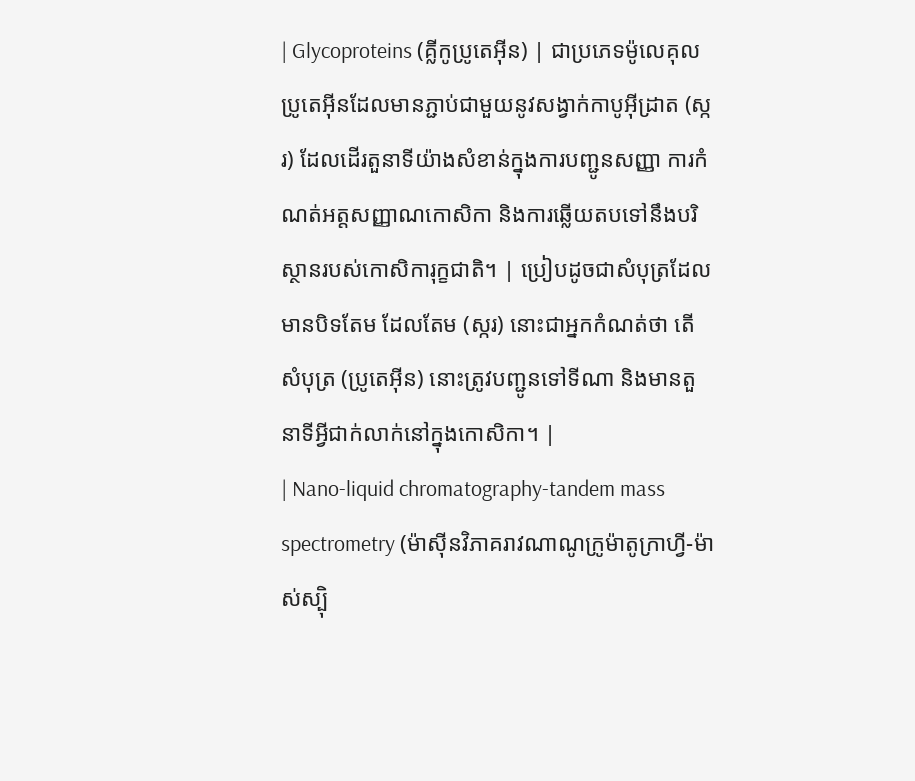| Glycoproteins (គ្លីកូប្រូតេអ៊ីន) | ជាប្រភេទម៉ូលេគុលប្រូតេអ៊ីនដែលមានភ្ជាប់ជាមួយនូវសង្វាក់កាបូអ៊ីដ្រាត (ស្ករ) ដែលដើរតួនាទីយ៉ាងសំខាន់ក្នុងការបញ្ជូនសញ្ញា ការកំណត់អត្តសញ្ញាណកោសិកា និងការឆ្លើយតបទៅនឹងបរិស្ថានរបស់កោសិការុក្ខជាតិ។ | ប្រៀបដូចជាសំបុត្រដែលមានបិទតែម ដែលតែម (ស្ករ) នោះជាអ្នកកំណត់ថា តើសំបុត្រ (ប្រូតេអ៊ីន) នោះត្រូវបញ្ជូនទៅទីណា និងមានតួនាទីអ្វីជាក់លាក់នៅក្នុងកោសិកា។ |
| Nano-liquid chromatography-tandem mass spectrometry (ម៉ាស៊ីនវិភាគរាវណាណូក្រូម៉ាតូក្រាហ្វី-ម៉ាស់ស្ប៉ិ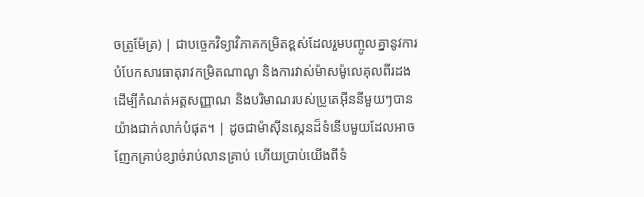ចត្រូម៉ែត្រ) | ជាបច្ចេកវិទ្យាវិភាគកម្រិតខ្ពស់ដែលរួមបញ្ចូលគ្នានូវការបំបែកសារធាតុរាវកម្រិតណាណូ និងការវាស់ម៉ាសម៉ូលេគុលពីរដង ដើម្បីកំណត់អត្តសញ្ញាណ និងបរិមាណរបស់ប្រូតេអ៊ីននីមួយៗបានយ៉ាងជាក់លាក់បំផុត។ | ដូចជាម៉ាស៊ីនស្កេនដ៏ទំនើបមួយដែលអាចញែកគ្រាប់ខ្សាច់រាប់លានគ្រាប់ ហើយប្រាប់យើងពីទំ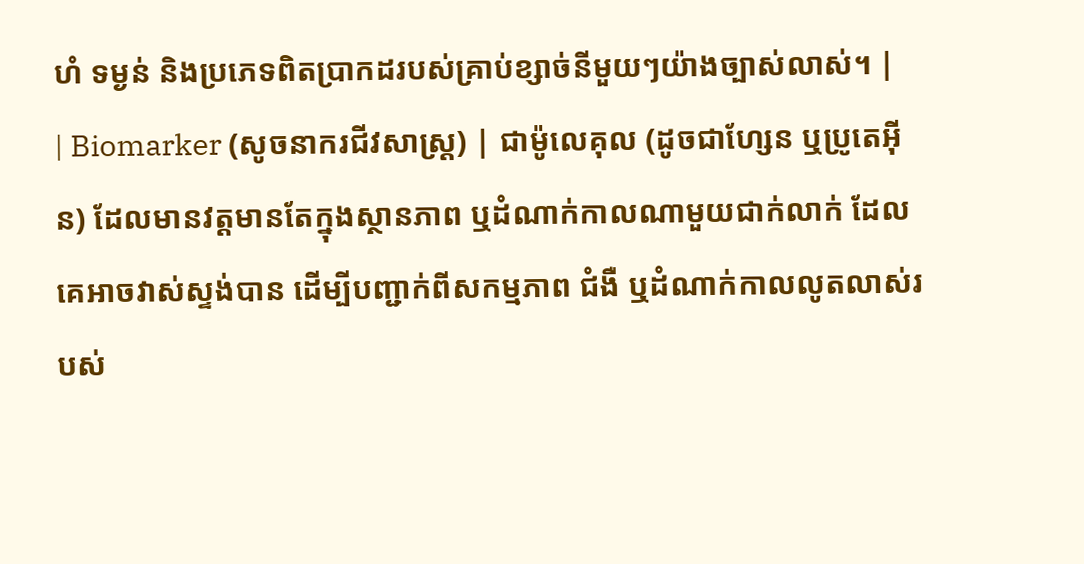ហំ ទម្ងន់ និងប្រភេទពិតប្រាកដរបស់គ្រាប់ខ្សាច់នីមួយៗយ៉ាងច្បាស់លាស់។ |
| Biomarker (សូចនាករជីវសាស្រ្ត) | ជាម៉ូលេគុល (ដូចជាហ្សែន ឬប្រូតេអ៊ីន) ដែលមានវត្តមានតែក្នុងស្ថានភាព ឬដំណាក់កាលណាមួយជាក់លាក់ ដែលគេអាចវាស់ស្ទង់បាន ដើម្បីបញ្ជាក់ពីសកម្មភាព ជំងឺ ឬដំណាក់កាលលូតលាស់របស់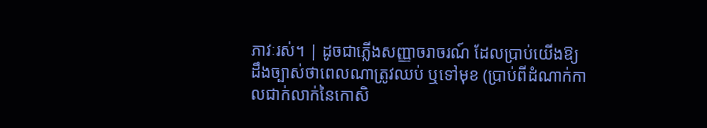ភាវៈរស់។ | ដូចជាភ្លើងសញ្ញាចរាចរណ៍ ដែលប្រាប់យើងឱ្យដឹងច្បាស់ថាពេលណាត្រូវឈប់ ឬទៅមុខ (ប្រាប់ពីដំណាក់កាលជាក់លាក់នៃកោសិ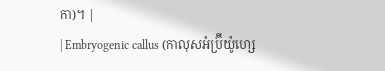កា)។ |
| Embryogenic callus (កាលុសអំប្រ៊ីយ៉ូហ្សេ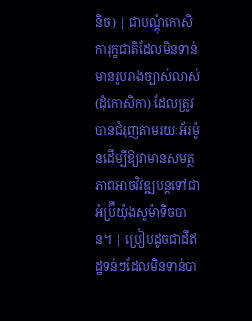និច) | ជាបណ្តុំកោសិការុក្ខជាតិដែលមិនទាន់មានរូបរាងច្បាស់លាស់ (ដុំកោសិកា) ដែលត្រូវបានជំរុញតាមរយៈអ័រម៉ូនដើម្បីឱ្យវាមានសមត្ថភាពអាចវិវឌ្ឍបន្តទៅជាអំប្រ៊ីយ៉ុងសូម៉ាទិចបាន។ | ប្រៀបដូចជាដីឥដ្ឋទន់ៗដែលមិនទាន់បា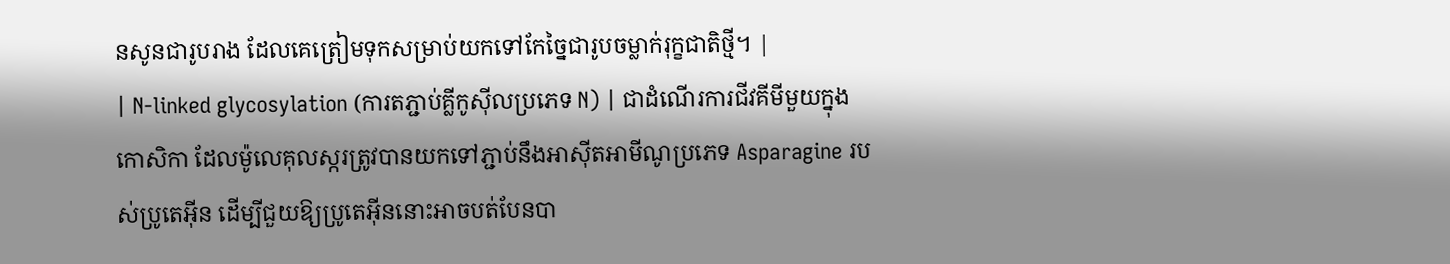នសូនជារូបរាង ដែលគេត្រៀមទុកសម្រាប់យកទៅកែច្នៃជារូបចម្លាក់រុក្ខជាតិថ្មី។ |
| N-linked glycosylation (ការតភ្ជាប់គ្លីកូស៊ីលប្រភេទ N) | ជាដំណើរការជីវគីមីមួយក្នុងកោសិកា ដែលម៉ូលេគុលស្ករត្រូវបានយកទៅភ្ជាប់នឹងអាស៊ីតអាមីណូប្រភេទ Asparagine របស់ប្រូតេអ៊ីន ដើម្បីជួយឱ្យប្រូតេអ៊ីននោះអាចបត់បែនបា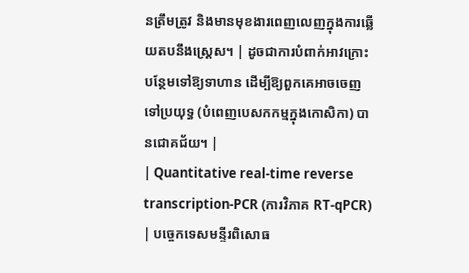នត្រឹមត្រូវ និងមានមុខងារពេញលេញក្នុងការឆ្លើយតបនឹងស្ត្រេស។ | ដូចជាការបំពាក់អាវក្រោះបន្ថែមទៅឱ្យទាហាន ដើម្បីឱ្យពួកគេអាចចេញទៅប្រយុទ្ធ (បំពេញបេសកកម្មក្នុងកោសិកា) បានជោគជ័យ។ |
| Quantitative real-time reverse transcription-PCR (ការវិភាគ RT-qPCR) | បច្ចេកទេសមន្ទីរពិសោធ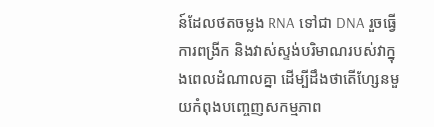ន៍ដែលថតចម្លង RNA ទៅជា DNA រួចធ្វើការពង្រីក និងវាស់ស្ទង់បរិមាណរបស់វាក្នុងពេលដំណាលគ្នា ដើម្បីដឹងថាតើហ្សែនមួយកំពុងបញ្ចេញសកម្មភាព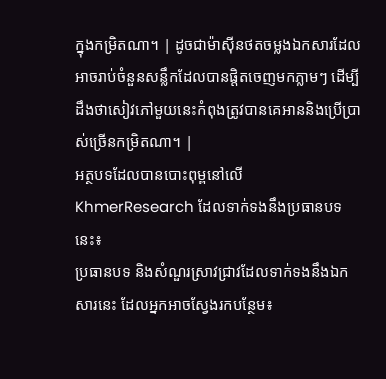ក្នុងកម្រិតណា។ | ដូចជាម៉ាស៊ីនថតចម្លងឯកសារដែលអាចរាប់ចំនួនសន្លឹកដែលបានផ្តិតចេញមកភ្លាមៗ ដើម្បីដឹងថាសៀវភៅមួយនេះកំពុងត្រូវបានគេអាននិងប្រើប្រាស់ច្រើនកម្រិតណា។ |
អត្ថបទដែលបានបោះពុម្ពនៅលើ KhmerResearch ដែលទាក់ទងនឹងប្រធានបទនេះ៖
ប្រធានបទ និងសំណួរស្រាវជ្រាវដែលទាក់ទងនឹងឯកសារនេះ ដែលអ្នកអាចស្វែងរកបន្ថែម៖